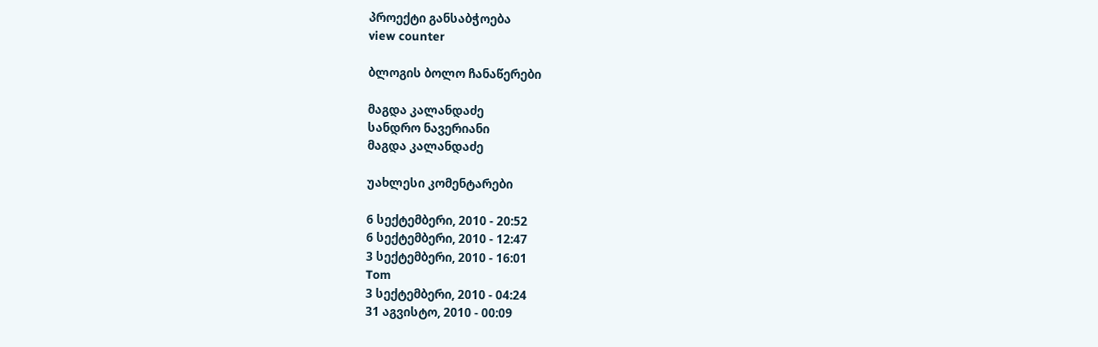პროექტი განსაბჭოება
view counter

ბლოგის ბოლო ჩანაწერები

მაგდა კალანდაძე
სანდრო ნავერიანი
მაგდა კალანდაძე

უახლესი კომენტარები

6 სექტემბერი, 2010 - 20:52
6 სექტემბერი, 2010 - 12:47
3 სექტემბერი, 2010 - 16:01
Tom
3 სექტემბერი, 2010 - 04:24
31 აგვისტო, 2010 - 00:09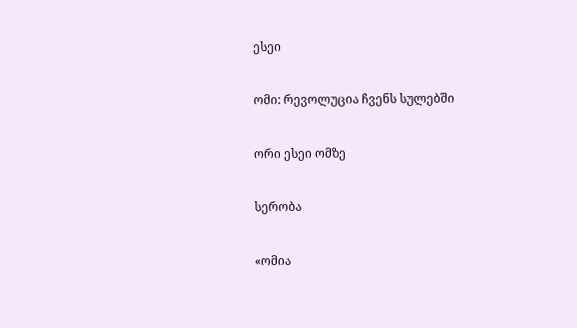ესეი

ომი: რევოლუცია ჩვენს სულებში

ორი ესეი ომზე

სერობა

«ომია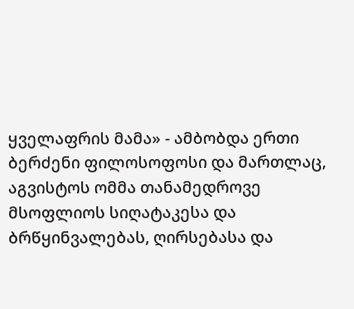ყველაფრის მამა» - ამბობდა ერთი ბერძენი ფილოსოფოსი და მართლაც, აგვისტოს ომმა თანამედროვე მსოფლიოს სიღატაკესა და ბრწყინვალებას, ღირსებასა და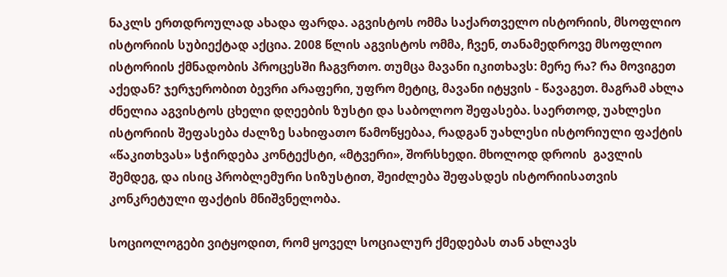ნაკლს ერთდროულად ახადა ფარდა. აგვისტოს ომმა საქართველო ისტორიის, მსოფლიო ისტორიის სუბიექტად აქცია. 2008 წლის აგვისტოს ომმა, ჩვენ, თანამედროვე მსოფლიო ისტორიის ქმნადობის პროცესში ჩაგვრთო. თუმცა მავანი იკითხავს: მერე რა? რა მოვიგეთ აქედან? ჯერჯერობით ბევრი არაფერი, უფრო მეტიც, მავანი იტყვის - წავაგეთ. მაგრამ ახლა ძნელია აგვისტოს ცხელი დღეების ზუსტი და საბოლოო შეფასება. საერთოდ, უახლესი ისტორიის შეფასება ძალზე სახიფათო წამოწყებაა, რადგან უახლესი ისტორიული ფაქტის «წაკითხვას» სჭირდება კონტექსტი, «მტვერი», შორსხედი. მხოლოდ დროის  გავლის შემდეგ, და ისიც პრობლემური სიზუსტით, შეიძლება შეფასდეს ისტორიისათვის კონკრეტული ფაქტის მნიშვნელობა.

სოციოლოგები ვიტყოდით, რომ ყოველ სოციალურ ქმედებას თან ახლავს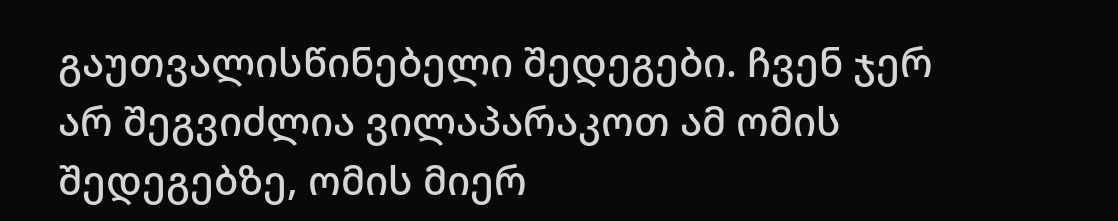გაუთვალისწინებელი შედეგები. ჩვენ ჯერ არ შეგვიძლია ვილაპარაკოთ ამ ომის შედეგებზე, ომის მიერ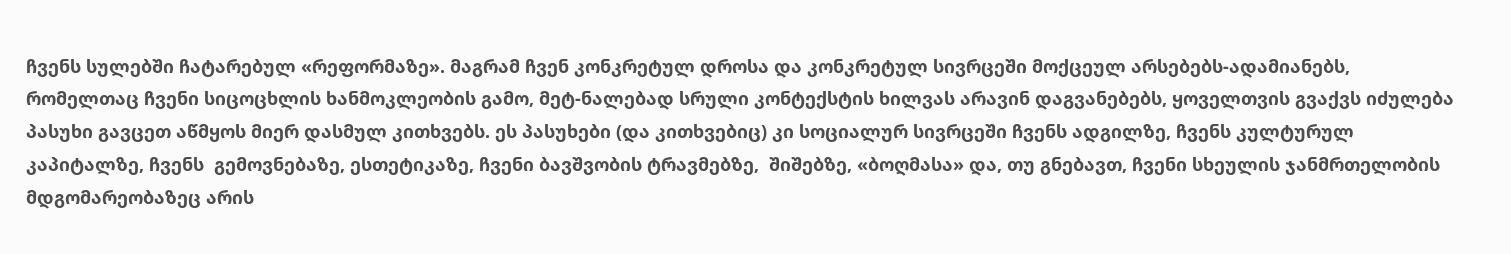ჩვენს სულებში ჩატარებულ «რეფორმაზე». მაგრამ ჩვენ კონკრეტულ დროსა და კონკრეტულ სივრცეში მოქცეულ არსებებს-ადამიანებს, რომელთაც ჩვენი სიცოცხლის ხანმოკლეობის გამო, მეტ-ნალებად სრული კონტექსტის ხილვას არავინ დაგვანებებს, ყოველთვის გვაქვს იძულება პასუხი გავცეთ აწმყოს მიერ დასმულ კითხვებს. ეს პასუხები (და კითხვებიც) კი სოციალურ სივრცეში ჩვენს ადგილზე, ჩვენს კულტურულ კაპიტალზე, ჩვენს  გემოვნებაზე, ესთეტიკაზე, ჩვენი ბავშვობის ტრავმებზე,  შიშებზე, «ბოღმასა» და, თუ გნებავთ, ჩვენი სხეულის ჯანმრთელობის მდგომარეობაზეც არის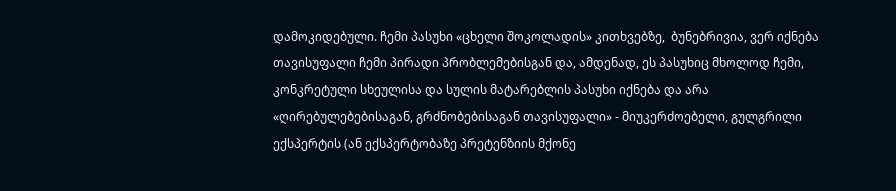დამოკიდებული. ჩემი პასუხი «ცხელი შოკოლადის» კითხვებზე,  ბუნებრივია, ვერ იქნება თავისუფალი ჩემი პირადი პრობლემებისგან და, ამდენად, ეს პასუხიც მხოლოდ ჩემი, კონკრეტული სხეულისა და სულის მატარებლის პასუხი იქნება და არა «ღირებულებებისაგან, გრძნობებისაგან თავისუფალი» - მიუკერძოებელი, გულგრილი ექსპერტის (ან ექსპერტობაზე პრეტენზიის მქონე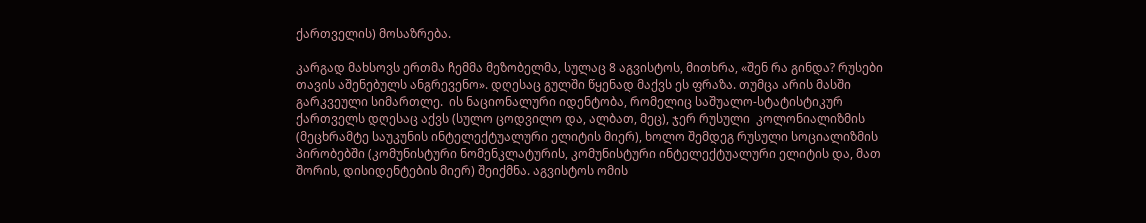ქართველის) მოსაზრება.

კარგად მახსოვს ერთმა ჩემმა მეზობელმა, სულაც 8 აგვისტოს, მითხრა, «შენ რა გინდა? რუსები თავის აშენებულს ანგრევენო». დღესაც გულში წყენად მაქვს ეს ფრაზა. თუმცა არის მასში გარკვეული სიმართლე.  ის ნაციონალური იდენტობა, რომელიც საშუალო-სტატისტიკურ ქართველს დღესაც აქვს (სულო ცოდვილო და, ალბათ, მეც), ჯერ რუსული  კოლონიალიზმის (მეცხრამტე საუკუნის ინტელექტუალური ელიტის მიერ), ხოლო შემდეგ რუსული სოციალიზმის პირობებში (კომუნისტური ნომენკლატურის, კომუნისტური ინტელექტუალური ელიტის და, მათ შორის, დისიდენტების მიერ) შეიქმნა. აგვისტოს ომის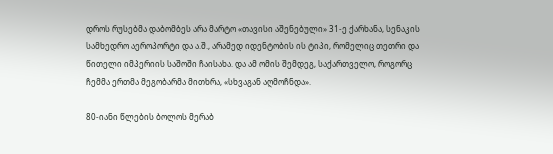დროს რუსებმა დაბომბეს არა მარტო «თავისი აშენებული» 31-ე ქარხანა, სენაკის სამხედრო აეროპორტი და ა.შ., არამედ იდენტობის ის ტიპი, რომელიც თეთრი და წითელი იმპერიის საშოში ჩაისახა. და ამ ომის შემდეგ, საქართველო, როგორც ჩემმა ერთმა მეგობარმა მითხრა, «სხვაგან აღმოჩნდა».

80-იანი წლების ბოლოს მერაბ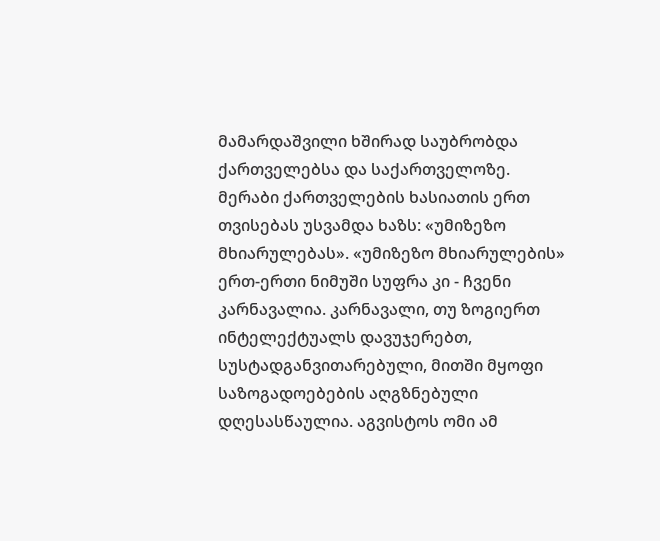მამარდაშვილი ხშირად საუბრობდა ქართველებსა და საქართველოზე. მერაბი ქართველების ხასიათის ერთ თვისებას უსვამდა ხაზს: «უმიზეზო მხიარულებას». «უმიზეზო მხიარულების» ერთ-ერთი ნიმუში სუფრა კი - ჩვენი კარნავალია. კარნავალი, თუ ზოგიერთ ინტელექტუალს დავუჯერებთ, სუსტადგანვითარებული, მითში მყოფი საზოგადოებების აღგზნებული დღესასწაულია. აგვისტოს ომი ამ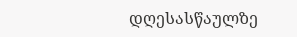დღესასწაულზე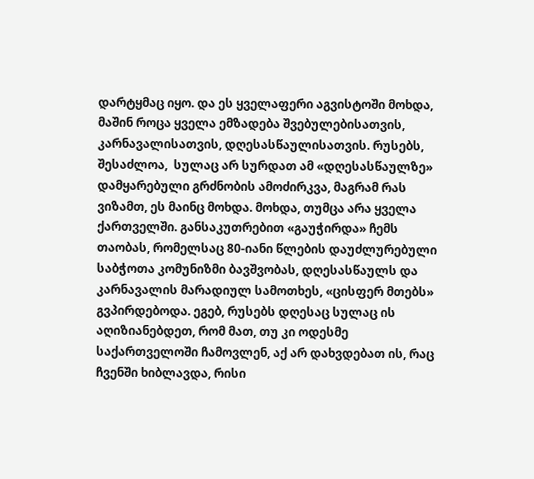დარტყმაც იყო. და ეს ყველაფერი აგვისტოში მოხდა, მაშინ როცა ყველა ემზადება შვებულებისათვის, კარნავალისათვის, დღესასწაულისათვის. რუსებს, შესაძლოა,  სულაც არ სურდათ ამ «დღესასწაულზე» დამყარებული გრძნობის ამოძირკვა, მაგრამ რას ვიზამთ, ეს მაინც მოხდა. მოხდა, თუმცა არა ყველა ქართველში. განსაკუთრებით «გაუჭირდა» ჩემს თაობას, რომელსაც 80-იანი წლების დაუძლურებული საბჭოთა კომუნიზმი ბავშვობას, დღესასწაულს და კარნავალის მარადიულ სამოთხეს, «ცისფერ მთებს» გვპირდებოდა. ეგებ, რუსებს დღესაც სულაც ის აღიზიანებდეთ, რომ მათ, თუ კი ოდესმე საქართველოში ჩამოვლენ, აქ არ დახვდებათ ის, რაც ჩვენში ხიბლავდა, რისი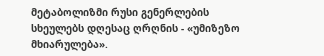მეტაბოლიზმი რუსი გენერლების სხეულებს დღესაც ღრღნის - «უმიზეზო მხიარულება».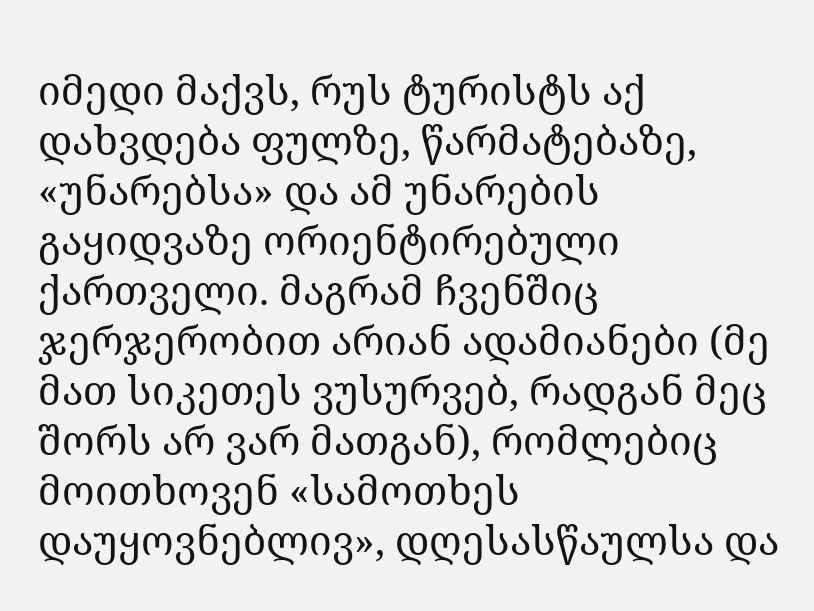იმედი მაქვს, რუს ტურისტს აქ დახვდება ფულზე, წარმატებაზე,  «უნარებსა» და ამ უნარების გაყიდვაზე ორიენტირებული ქართველი. მაგრამ ჩვენშიც ჯერჯერობით არიან ადამიანები (მე მათ სიკეთეს ვუსურვებ, რადგან მეც შორს არ ვარ მათგან), რომლებიც მოითხოვენ «სამოთხეს დაუყოვნებლივ», დღესასწაულსა და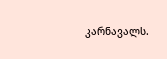კარნავალს.